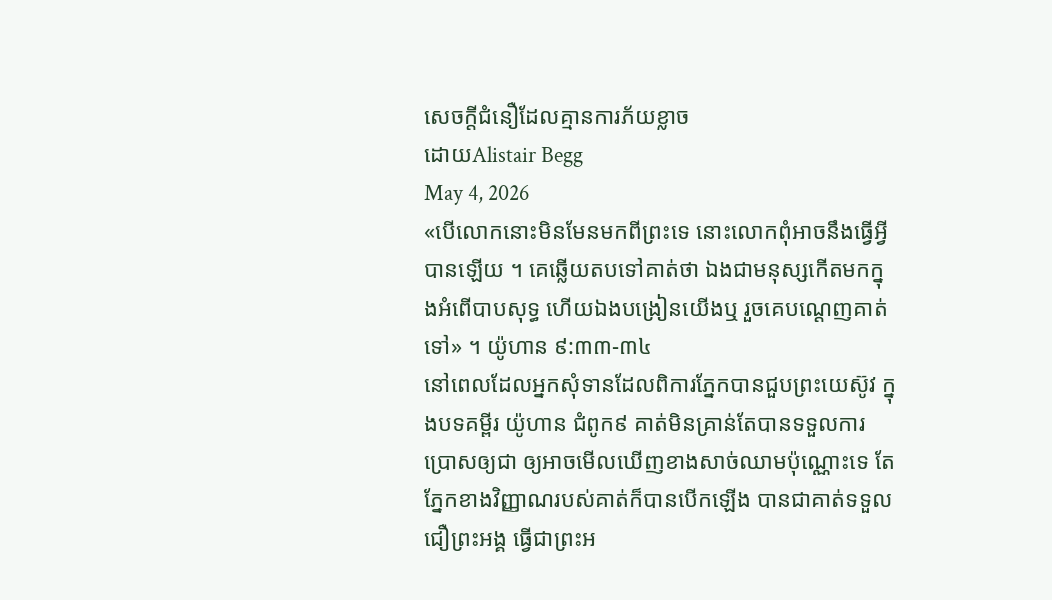សេចក្តីជំនឿដែលគ្មានការភ័យខ្លាច
ដោយAlistair Begg
May 4, 2026
«បើលោកនោះមិនមែនមកពីព្រះទេ នោះលោកពុំអាចនឹងធ្វើអ្វីបានឡើយ ។ គេឆ្លើយតបទៅគាត់ថា ឯងជាមនុស្សកើតមកក្នុងអំពើបាបសុទ្ធ ហើយឯងបង្រៀនយើងឬ រួចគេបណ្ដេញគាត់ទៅ» ។ យ៉ូហាន ៩:៣៣-៣៤
នៅពេលដែលអ្នកសុំទានដែលពិការភ្នែកបានជួបព្រះយេស៊ូវ ក្នុងបទគម្ពីរ យ៉ូហាន ជំពូក៩ គាត់មិនគ្រាន់តែបានទទួលការប្រោសឲ្យជា ឲ្យអាចមើលឃើញខាងសាច់ឈាមប៉ុណ្ណោះទេ តែភ្នែកខាងវិញ្ញាណរបស់គាត់ក៏បានបើកឡើង បានជាគាត់ទទួលជឿព្រះអង្គ ធ្វើជាព្រះអ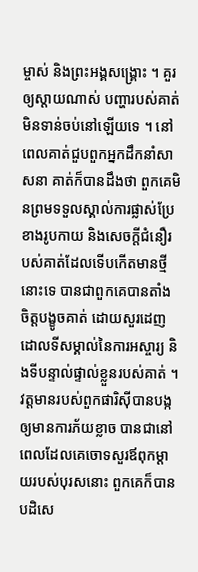ម្ចាស់ និងព្រះអង្គសង្គ្រោះ ។ គួរឲ្យស្តាយណាស់ បញ្ហារបស់គាត់មិនទាន់ចប់នៅឡើយទេ ។ នៅពេលគាត់ជួបពួកអ្នកដឹកនាំសាសនា គាត់ក៏បានដឹងថា ពួកគេមិនព្រមទទួលស្គាល់ការផ្លាស់ប្រែខាងរូបកាយ និងសេចក្តីជំនឿរបស់គាត់ដែលទើបកើតមានថ្មីនោះទេ បានជាពួកគេបានតាំងចិត្តបង្ខូចគាត់ ដោយសួរដេញដោលទីសម្គាល់នៃការអស្ចារ្យ និងទីបន្ទាល់ផ្ទាល់ខ្លួនរបស់គាត់ ។
វត្តមានរបស់ពួកផារិស៊ីបានបង្កឲ្យមានការភ័យខ្លាច បានជានៅពេលដែលគេចោទសួរឪពុកម្តាយរបស់បុរសនោះ ពួកគេក៏បានបដិសេ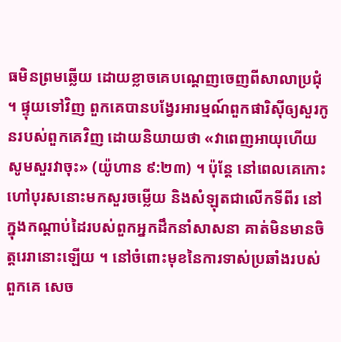ធមិនព្រមឆ្លើយ ដោយខ្លាចគេបណ្តេញចេញពីសាលាប្រជុំ ។ ផ្ទុយទៅវិញ ពួកគេបានបង្វែរអារម្មណ៍ពួកផារិស៊ីឲ្យសួរកូនរបស់ពួកគេវិញ ដោយនិយាយថា «វាពេញអាយុហើយ សូមសួរវាចុះ» (យ៉ូហាន ៩:២៣) ។ ប៉ុន្តែ នៅពេលគេកោះហៅបុរសនោះមកសួរចម្លើយ និងសំឡុតជាលើកទីពីរ នៅក្នុងកណ្តាប់ដៃរបស់ពួកអ្នកដឹកនាំសាសនា គាត់មិនមានចិត្តរេរានោះឡើយ ។ នៅចំពោះមុខនៃការទាស់ប្រឆាំងរបស់ពួកគេ សេច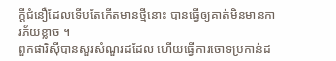ក្តីជំនឿដែលទើបតែកើតមានថ្មីនោះ បានធ្វើឲ្យគាត់មិនមានការភ័យខ្លាច ។
ពួកផារិស៊ីបានសួរសំណួរដដែល ហើយធ្វើការចោទប្រកាន់ដ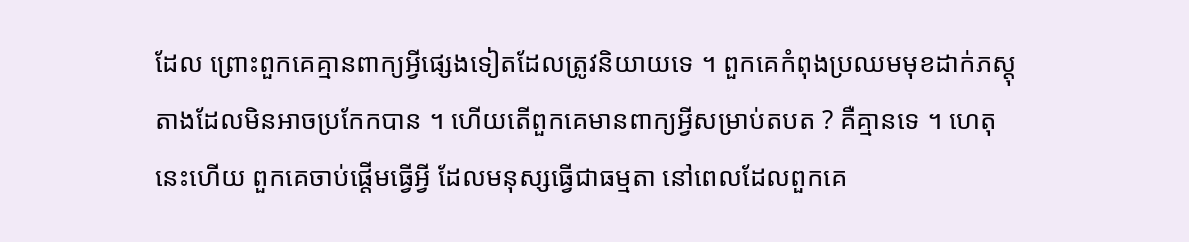ដែល ព្រោះពួកគេគ្មានពាក្យអ្វីផ្សេងទៀតដែលត្រូវនិយាយទេ ។ ពួកគេកំពុងប្រឈមមុខដាក់ភស្តុតាងដែលមិនអាចប្រកែកបាន ។ ហើយតើពួកគេមានពាក្យអ្វីសម្រាប់តបត ? គឺគ្មានទេ ។ ហេតុនេះហើយ ពួកគេចាប់ផ្តើមធ្វើអ្វី ដែលមនុស្សធ្វើជាធម្មតា នៅពេលដែលពួកគេ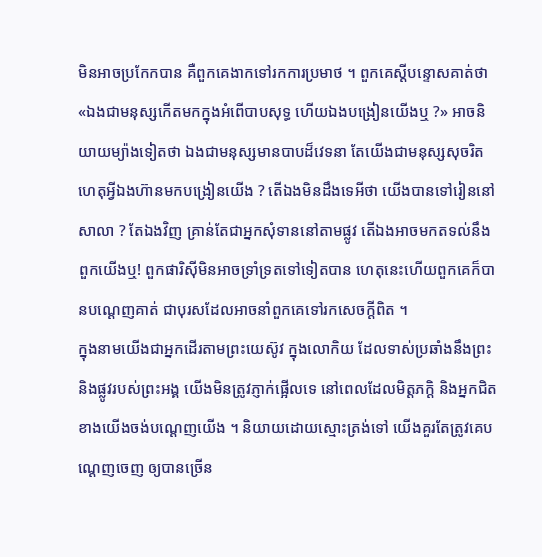មិនអាចប្រកែកបាន គឺពួកគេងាកទៅរកការប្រមាថ ។ ពួកគេស្តីបន្ទោសគាត់ថា «ឯងជាមនុស្សកើតមកក្នុងអំពើបាបសុទ្ធ ហើយឯងបង្រៀនយើងឬ ?» អាចនិយាយម្យ៉ាងទៀតថា ឯងជាមនុស្សមានបាបដ៏វេទនា តែយើងជាមនុស្សសុចរិត ហេតុអ្វីឯងហ៊ានមកបង្រៀនយើង ? តើឯងមិនដឹងទេអីថា យើងបានទៅរៀននៅសាលា ? តែឯងវិញ គ្រាន់តែជាអ្នកសុំទាននៅតាមផ្លូវ តើឯងអាចមកតទល់នឹងពួកយើងឬ! ពួកផារិស៊ីមិនអាចទ្រាំទ្រតទៅទៀតបាន ហេតុនេះហើយពួកគេក៏បានបណ្តេញគាត់ ជាបុរសដែលអាចនាំពួកគេទៅរកសេចក្តីពិត ។
ក្នុងនាមយើងជាអ្នកដើរតាមព្រះយេស៊ូវ ក្នុងលោកិយ ដែលទាស់ប្រឆាំងនឹងព្រះ និងផ្លូវរបស់ព្រះអង្គ យើងមិនត្រូវភ្ញាក់ផ្អើលទេ នៅពេលដែលមិត្តភក្តិ និងអ្នកជិតខាងយើងចង់បណ្តេញយើង ។ និយាយដោយស្មោះត្រង់ទៅ យើងគួរតែត្រូវគេបណ្តេញចេញ ឲ្យបានច្រើន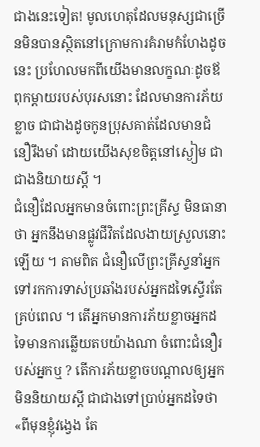ជាងនេះទៀត! មូលហេតុដែលមនុស្សជាច្រើនមិនបានស្ថិតនៅក្រោមការគំរាមកំហែងដូចនេះ ប្រហែលមកពីយើងមានលក្ខណៈដូចឪពុកម្តាយរបស់បុរសនោះ ដែលមានការភ័យខ្លាច ជាជាងដូចកូនប្រុសគាត់ដែលមានជំនឿរឹងមាំ ដោយយើងសុខចិត្តនៅស្ងៀម ជាជាងនិយាយស្តី ។
ជំនឿដែលអ្នកមានចំពោះព្រះគ្រីស្ទ មិនធានាថា អ្នកនឹងមានផ្លូវជីវិតដែលងាយស្រួលនោះឡើយ ។ តាមពិត ជំនឿលើព្រះគ្រីស្ទនាំអ្នកទៅរកការទាស់ប្រឆាំងរបស់អ្នកដទៃស្ទើរតែគ្រប់ពេល ។ តើអ្នកមានការភ័យខ្លាចអ្នកដទៃមានការឆ្លើយតបយ៉ាងណា ចំពោះជំនឿរបស់អ្នកឬ ? តើការភ័យខ្លាចបណ្តាលឲ្យអ្នកមិននិយាយស្តី ជាជាងទៅប្រាប់អ្នកដទៃថា «ពីមុនខ្ញុំវង្វេង តែ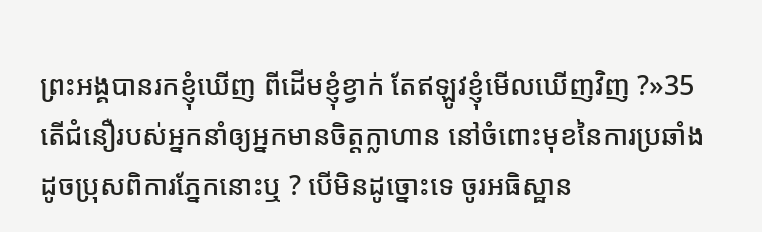ព្រះអង្គបានរកខ្ញុំឃើញ ពីដើមខ្ញុំខ្វាក់ តែឥឡូវខ្ញុំមើលឃើញវិញ ?»35 តើជំនឿរបស់អ្នកនាំឲ្យអ្នកមានចិត្តក្លាហាន នៅចំពោះមុខនៃការប្រឆាំង ដូចប្រុសពិការភ្នែកនោះឬ ? បើមិនដូច្នោះទេ ចូរអធិស្ឋាន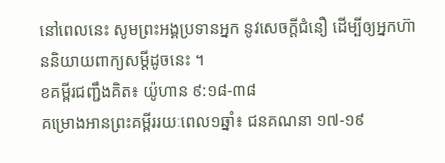នៅពេលនេះ សូមព្រះអង្គប្រទានអ្នក នូវសេចក្តីជំនឿ ដើម្បីឲ្យអ្នកហ៊ាននិយាយពាក្យសម្តីដូចនេះ ។
ខគម្ពីរជញ្ជឹងគិត៖ យ៉ូហាន ៩:១៨-៣៨
គម្រោងអានព្រះគម្ពីររយៈពេល១ឆ្នាំ៖ ជនគណនា ១៧-១៩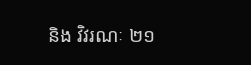និង វិវរណៈ ២១